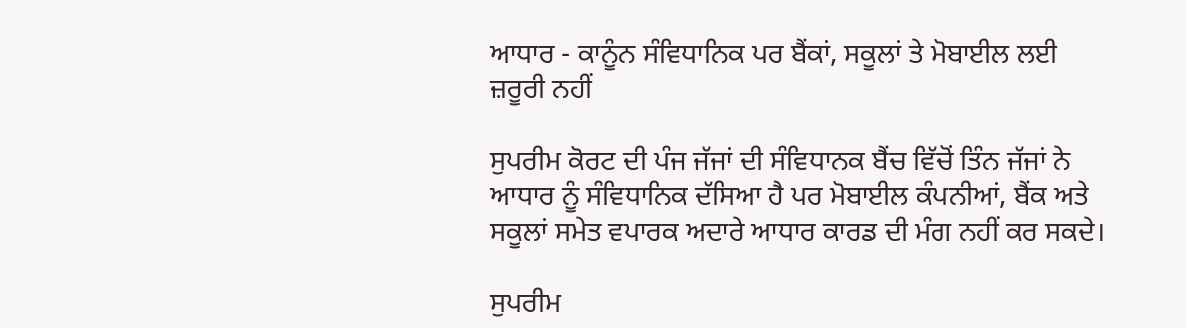ਆਧਾਰ - ਕਾਨੂੰਨ ਸੰਵਿਧਾਨਿਕ ਪਰ ਬੈਂਕਾਂ, ਸਕੂਲਾਂ ਤੇ ਮੋਬਾਈਲ ਲਈ ਜ਼ਰੂਰੀ ਨਹੀਂ

ਸੁਪਰੀਮ ਕੋਰਟ ਦੀ ਪੰਜ ਜੱਜਾਂ ਦੀ ਸੰਵਿਧਾਨਕ ਬੈਂਚ ਵਿੱਚੋਂ ਤਿੰਨ ਜੱਜਾਂ ਨੇ ਆਧਾਰ ਨੂੰ ਸੰਵਿਧਾਨਿਕ ਦੱਸਿਆ ਹੈ ਪਰ ਮੋਬਾਈਲ ਕੰਪਨੀਆਂ, ਬੈਂਕ ਅਤੇ ਸਕੂਲਾਂ ਸਮੇਤ ਵਪਾਰਕ ਅਦਾਰੇ ਆਧਾਰ ਕਾਰਡ ਦੀ ਮੰਗ ਨਹੀਂ ਕਰ ਸਕਦੇ।

ਸੁਪਰੀਮ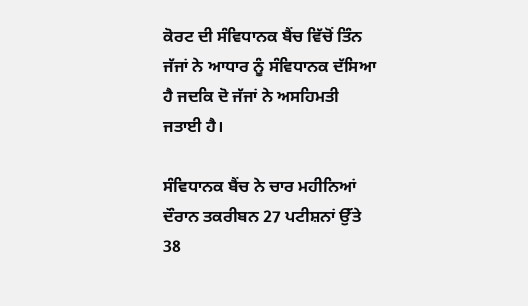ਕੋਰਟ ਦੀ ਸੰਵਿਧਾਨਕ ਬੈਂਚ ਵਿੱਚੋਂ ਤਿੰਨ ਜੱਜਾਂ ਨੇ ਆਧਾਰ ਨੂੰ ਸੰਵਿਧਾਨਕ ਦੱਸਿਆ ਹੈ ਜਦਕਿ ਦੋ ਜੱਜਾਂ ਨੇ ਅਸਹਿਮਤੀ ਜਤਾਈ ਹੈ।

ਸੰਵਿਧਾਨਕ ਬੈਂਚ ਨੇ ਚਾਰ ਮਹੀਨਿਆਂ ਦੌਰਾਨ ਤਕਰੀਬਨ 27 ਪਟੀਸ਼ਨਾਂ ਉੱਤੇ 38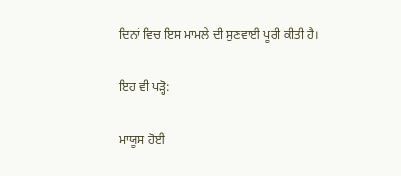ਦਿਨਾਂ ਵਿਚ ਇਸ ਮਾਮਲੇ ਦੀ ਸੁਣਵਾਈ ਪੂਰੀ ਕੀਤੀ ਹੈ।

ਇਹ ਵੀ ਪੜ੍ਹੋ:

ਮਾਯੂਸ ਹੋਈ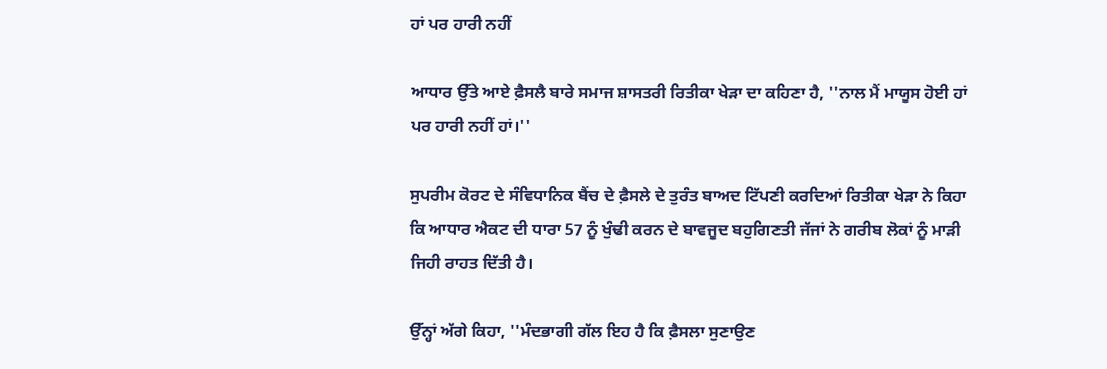ਹਾਂ ਪਰ ਹਾਰੀ ਨਹੀਂ

ਆਧਾਰ ਉੱਤੇ ਆਏ ਫ਼ੈਸਲੈ ਬਾਰੇ ਸਮਾਜ ਸ਼ਾਸਤਰੀ ਰਿਤੀਕਾ ਖੇੜਾ ਦਾ ਕਹਿਣਾ ਹੈ, ''ਨਾਲ ਮੈਂ ਮਾਯੂਸ ਹੋਈ ਹਾਂ ਪਰ ਹਾਰੀ ਨਹੀਂ ਹਾਂ।''

ਸੁਪਰੀਮ ਕੋਰਟ ਦੇ ਸੰਵਿਧਾਨਿਕ ਬੈਂਚ ਦੇ ਫ਼ੈਸਲੇ ਦੇ ਤੁਰੰਤ ਬਾਅਦ ਟਿੱਪਣੀ ਕਰਦਿਆਂ ਰਿਤੀਕਾ ਖੇੜਾ ਨੇ ਕਿਹਾ ਕਿ ਆਧਾਰ ਐਕਟ ਦੀ ਧਾਰਾ 57 ਨੂੰ ਖੁੰਢੀ ਕਰਨ ਦੇ ਬਾਵਜੂਦ ਬਹੁਗਿਣਤੀ ਜੱਜਾਂ ਨੇ ਗਰੀਬ ਲੋਕਾਂ ਨੂੰ ਮਾੜੀ ਜਿਹੀ ਰਾਹਤ ਦਿੱਤੀ ਹੈ।

ਉੱਨ੍ਹਾਂ ਅੱਗੇ ਕਿਹਾ, ''ਮੰਦਭਾਗੀ ਗੱਲ ਇਹ ਹੈ ਕਿ ਫ਼ੈਸਲਾ ਸੁਣਾਉਣ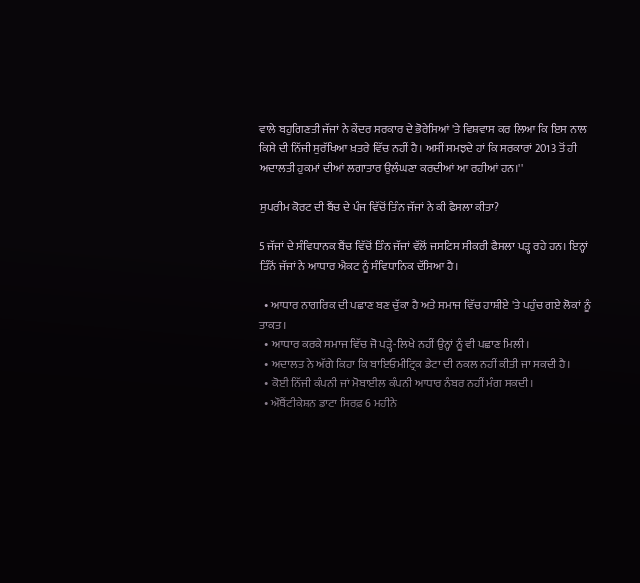ਵਾਲੇ ਬਹੁਗਿਣਤੀ ਜੱਜਾਂ ਨੇ ਕੇਂਦਰ ਸਰਕਾਰ ਦੇ ਭੋਰੇਸਿਆਂ 'ਤੇ ਵਿਸ਼ਵਾਸ ਕਰ ਲਿਆ ਕਿ ਇਸ ਨਾਲ ਕਿਸੇ ਦੀ ਨਿੱਜੀ ਸੁਰੱਖਿਆ ਖ਼ਤਰੇ ਵਿੱਚ ਨਹੀਂ ਹੈ। ਅਸੀਂ ਸਮਝਦੇ ਹਾਂ ਕਿ ਸਰਕਾਰਾਂ 2013 ਤੋਂ ਹੀ ਅਦਾਲਤੀ ਹੁਕਮਾਂ ਦੀਆਂ ਲਗਾਤਾਰ ਉਲੰਘਣਾ ਕਰਦੀਆਂ ਆ ਰਹੀਆਂ ਹਨ।''

ਸੁਪਰੀਮ ਕੋਰਟ ਦੀ ਬੈਂਚ ਦੇ ਪੰਜ ਵਿੱਚੋਂ ਤਿੰਨ ਜੱਜਾਂ ਨੇ ਕੀ ਫੈਸਲਾ ਕੀਤਾ?

5 ਜੱਜਾਂ ਦੇ ਸੰਵਿਧਾਨਕ ਬੈਂਚ ਵਿੱਚੋਂ ਤਿੰਨ ਜੱਜਾਂ ਵੱਲੋਂ ਜਸਟਿਸ ਸੀਕਰੀ ਫੈਸਲਾ ਪੜ੍ਹ ਰਹੇ ਹਨ। ਇਨ੍ਹਾਂ ਤਿੰਨੋਂ ਜੱਜਾਂ ਨੇ ਆਧਾਰ ਐਕਟ ਨੂੰ ਸੰਵਿਧਾਨਿਕ ਦੱਸਿਆ ਹੈ।

  • ਆਧਾਰ ਨਾਗਰਿਕ ਦੀ ਪਛਾਣ ਬਣ ਚੁੱਕਾ ਹੈ ਅਤੇ ਸਮਾਜ ਵਿੱਚ ਹਾਸ਼ੀਏ 'ਤੇ ਪਹੁੰਚ ਗਏ ਲੋਕਾਂ ਨੂੰ ਤਾਕਤ।
  • ਆਧਾਰ ਕਰਕੇ ਸਮਾਜ ਵਿੱਚ ਜੋ ਪੜ੍ਹੇ-ਲਿਖੇ ਨਹੀਂ ਉਨ੍ਹਾਂ ਨੂੰ ਵੀ ਪਛਾਣ ਮਿਲੀ।
  • ਅਦਾਲਤ ਨੇ ਅੱਗੇ ਕਿਹਾ ਕਿ ਬਾਇਓਮੀਟ੍ਰਿਕ ਡੇਟਾ ਦੀ ਨਕਲ ਨਹੀਂ ਕੀਤੀ ਜਾ ਸਕਦੀ ਹੈ।
  • ਕੋਈ ਨਿੱਜੀ ਕੰਪਨੀ ਜਾਂ ਮੋਬਾਈਲ ਕੰਪਨੀ ਆਧਾਰ ਨੰਬਰ ਨਹੀਂ ਮੰਗ ਸਕਦੀ।
  • ਔਥੈਂਟੀਕੇਸ਼ਨ ਡਾਟਾ ਸਿਰਫ਼ 6 ਮਹੀਨੇ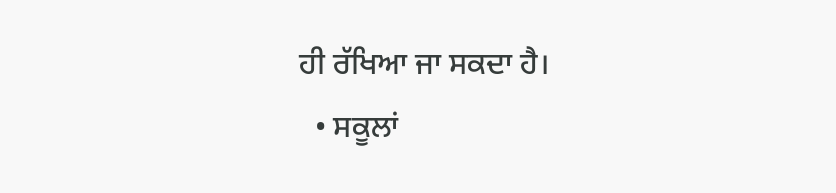ਹੀ ਰੱਖਿਆ ਜਾ ਸਕਦਾ ਹੈ।
  • ਸਕੂਲਾਂ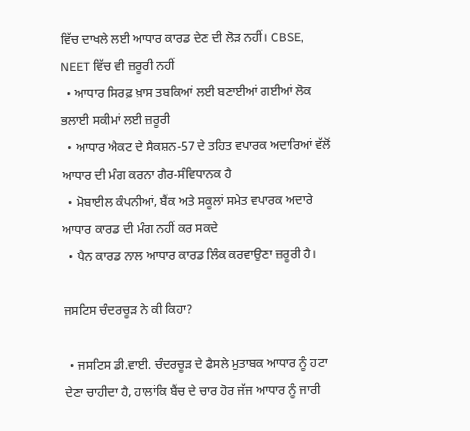ਵਿੱਚ ਦਾਖਲੇ ਲਈ ਆਧਾਰ ਕਾਰਡ ਦੇਣ ਦੀ ਲੋੜ ਨਹੀਂ। CBSE, NEET ਵਿੱਚ ਵੀ ਜ਼ਰੂਰੀ ਨਹੀਂ
  • ਆਧਾਰ ਸਿਰਫ਼ ਖ਼ਾਸ ਤਬਕਿਆਂ ਲਈ ਬਣਾਈਆਂ ਗਈਆਂ ਲੋਕ ਭਲਾਈ ਸਕੀਮਾਂ ਲਈ ਜ਼ਰੂਰੀ
  • ਆਧਾਰ ਐਕਟ ਦੇ ਸੈਕਸ਼ਨ-57 ਦੇ ਤਹਿਤ ਵਪਾਰਕ ਅਦਾਰਿਆਂ ਵੱਲੋਂ ਆਧਾਰ ਦੀ ਮੰਗ ਕਰਨਾ ਗੈਰ-ਸੰਵਿਧਾਨਕ ਹੈ
  • ਮੋਬਾਈਲ ਕੰਪਨੀਆਂ, ਬੈਂਕ ਅਤੇ ਸਕੂਲਾਂ ਸਮੇਤ ਵਪਾਰਕ ਅਦਾਰੇ ਆਧਾਰ ਕਾਰਡ ਦੀ ਮੰਗ ਨਹੀਂ ਕਰ ਸਕਦੇ
  • ਪੈਨ ਕਾਰਡ ਨਾਲ ਆਧਾਰ ਕਾਰਡ ਲਿੰਕ ਕਰਵਾਉਣਾ ਜ਼ਰੂਰੀ ਹੈ।

ਜਸਟਿਸ ਚੰਦਰਚੂੜ ਨੇ ਕੀ ਕਿਹਾ?

  • ਜਸਟਿਸ ਡੀ.ਵਾਈ. ਚੰਦਰਚੂੜ ਦੇ ਫੈਸਲੇ ਮੁਤਾਬਕ ਆਧਾਰ ਨੂੰ ਹਟਾ ਦੇਣਾ ਚਾਹੀਦਾ ਹੈ, ਹਾਲਾਂਕਿ ਬੈਂਚ ਦੇ ਚਾਰ ਹੋਰ ਜੱਜ ਆਧਾਰ ਨੂੰ ਜਾਰੀ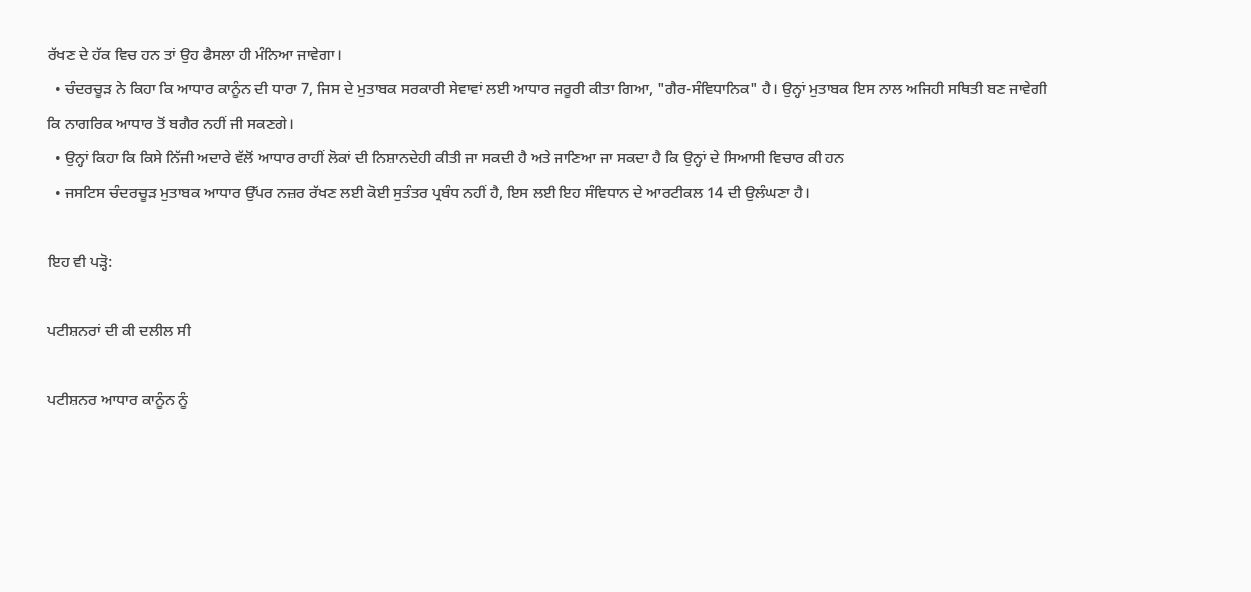ਰੱਖਣ ਦੇ ਹੱਕ ਵਿਚ ਹਨ ਤਾਂ ਉਹ ਫੈਸਲਾ ਹੀ ਮੰਨਿਆ ਜਾਵੇਗਾ।
  • ਚੰਦਰਚੂੜ ਨੇ ਕਿਹਾ ਕਿ ਆਧਾਰ ਕਾਨੂੰਨ ਦੀ ਧਾਰਾ 7, ਜਿਸ ਦੇ ਮੁਤਾਬਕ ਸਰਕਾਰੀ ਸੇਵਾਵਾਂ ਲਈ ਆਧਾਰ ਜਰੂਰੀ ਕੀਤਾ ਗਿਆ, "ਗੈਰ-ਸੰਵਿਧਾਨਿਕ" ਹੈ। ਉਨ੍ਹਾਂ ਮੁਤਾਬਕ ਇਸ ਨਾਲ ਅਜਿਹੀ ਸਥਿਤੀ ਬਣ ਜਾਵੇਗੀ ਕਿ ਨਾਗਰਿਕ ਆਧਾਰ ਤੋਂ ਬਗੈਰ ਨਹੀਂ ਜੀ ਸਕਣਗੇ।
  • ਉਨ੍ਹਾਂ ਕਿਹਾ ਕਿ ਕਿਸੇ ਨਿੱਜੀ ਅਦਾਰੇ ਵੱਲੋਂ ਆਧਾਰ ਰਾਹੀਂ ਲੋਕਾਂ ਦੀ ਨਿਸ਼ਾਨਦੇਹੀ ਕੀਤੀ ਜਾ ਸਕਦੀ ਹੈ ਅਤੇ ਜਾਣਿਆ ਜਾ ਸਕਦਾ ਹੈ ਕਿ ਉਨ੍ਹਾਂ ਦੇ ਸਿਆਸੀ ਵਿਚਾਰ ਕੀ ਹਨ
  • ਜਸਟਿਸ ਚੰਦਰਚੂੜ ਮੁਤਾਬਕ ਆਧਾਰ ਉੱਪਰ ਨਜ਼ਰ ਰੱਖਣ ਲਈ ਕੋਈ ਸੁਤੰਤਰ ਪ੍ਰਬੰਧ ਨਹੀਂ ਹੈ, ਇਸ ਲਈ ਇਹ ਸੰਵਿਧਾਨ ਦੇ ਆਰਟੀਕਲ 14 ਦੀ ਉਲੰਘਣਾ ਹੈ।

ਇਹ ਵੀ ਪੜ੍ਹੋ:

ਪਟੀਸ਼ਨਰਾਂ ਦੀ ਕੀ ਦਲੀਲ ਸੀ

ਪਟੀਸ਼ਨਰ ਆਧਾਰ ਕਾਨੂੰਨ ਨੂੰ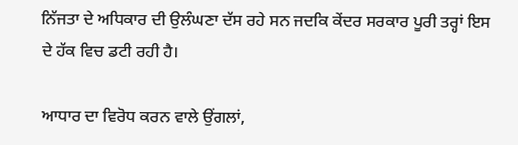ਨਿੱਜਤਾ ਦੇ ਅਧਿਕਾਰ ਦੀ ਉਲੰਘਣਾ ਦੱਸ ਰਹੇ ਸਨ ਜਦਕਿ ਕੇਂਦਰ ਸਰਕਾਰ ਪੂਰੀ ਤਰ੍ਹਾਂ ਇਸ ਦੇ ਹੱਕ ਵਿਚ ਡਟੀ ਰਹੀ ਹੈ।

ਆਧਾਰ ਦਾ ਵਿਰੋਧ ਕਰਨ ਵਾਲੇ ਉਂਗਲਾਂ,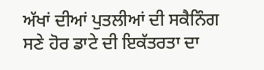ਅੱਖਾਂ ਦੀਆਂ ਪੁਤਲੀਆਂ ਦੀ ਸਕੈਨਿੰਗ ਸਣੇ ਹੋਰ ਡਾਟੇ ਦੀ ਇਕੱਤਰਤਾ ਦਾ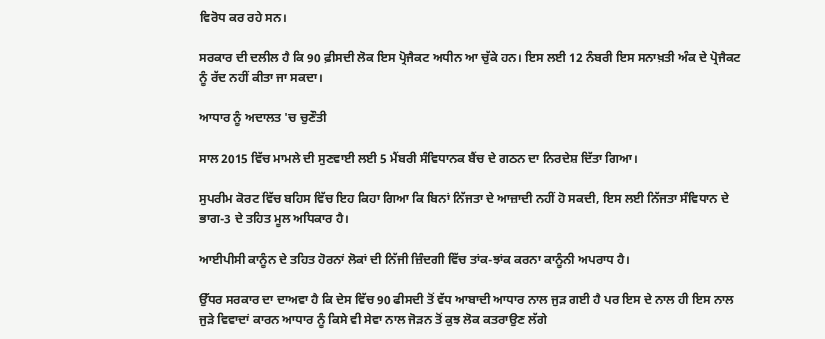ਵਿਰੋਧ ਕਰ ਰਹੇ ਸਨ।

ਸਰਕਾਰ ਦੀ ਦਲੀਲ ਹੈ ਕਿ 90 ਫ਼ੀਸਦੀ ਲੋਕ ਇਸ ਪ੍ਰੋਜੈਕਟ ਅਧੀਨ ਆ ਚੁੱਕੇ ਹਨ। ਇਸ ਲਈ 12 ਨੰਬਰੀ ਇਸ ਸਨਾਖ਼ਤੀ ਅੰਕ ਦੇ ਪ੍ਰੋਜੈਕਟ ਨੂੰ ਰੱਦ ਨਹੀਂ ਕੀਤਾ ਜਾ ਸਕਦਾ।

ਆਧਾਰ ਨੂੰ ਅਦਾਲਤ 'ਚ ਚੁਣੌਤੀ

ਸਾਲ 2015 ਵਿੱਚ ਮਾਮਲੇ ਦੀ ਸੁਣਵਾਈ ਲਈ 5 ਮੈਂਬਰੀ ਸੰਵਿਧਾਨਕ ਬੈਂਚ ਦੇ ਗਠਨ ਦਾ ਨਿਰਦੇਸ਼ ਦਿੱਤਾ ਗਿਆ।

ਸੁਪਰੀਮ ਕੋਰਟ ਵਿੱਚ ਬਹਿਸ ਵਿੱਚ ਇਹ ਕਿਹਾ ਗਿਆ ਕਿ ਬਿਨਾਂ ਨਿੱਜਤਾ ਦੇ ਆਜ਼ਾਦੀ ਨਹੀਂ ਹੋ ਸਕਦੀ, ਇਸ ਲਈ ਨਿੱਜਤਾ ਸੰਵਿਧਾਨ ਦੇ ਭਾਗ-3 ਦੇ ਤਹਿਤ ਮੂਲ ਅਧਿਕਾਰ ਹੈ।

ਆਈਪੀਸੀ ਕਾਨੂੰਨ ਦੇ ਤਹਿਤ ਹੋਰਨਾਂ ਲੋਕਾਂ ਦੀ ਨਿੱਜੀ ਜ਼ਿੰਦਗੀ ਵਿੱਚ ਤਾਂਕ-ਝਾਂਕ ਕਰਨਾ ਕਾਨੂੰਨੀ ਅਪਰਾਧ ਹੈ।

ਉੱਧਰ ਸਰਕਾਰ ਦਾ ਦਾਅਵਾ ਹੈ ਕਿ ਦੇਸ ਵਿੱਚ 90 ਫੀਸਦੀ ਤੋਂ ਵੱਧ ਆਬਾਦੀ ਆਧਾਰ ਨਾਲ ਜੁੜ ਗਈ ਹੈ ਪਰ ਇਸ ਦੇ ਨਾਲ ਹੀ ਇਸ ਨਾਲ ਜੁੜੇ ਵਿਵਾਦਾਂ ਕਾਰਨ ਆਧਾਰ ਨੂੰ ਕਿਸੇ ਵੀ ਸੇਵਾ ਨਾਲ ਜੋੜਨ ਤੋਂ ਕੁਝ ਲੋਕ ਕਤਰਾਉਣ ਲੱਗੇ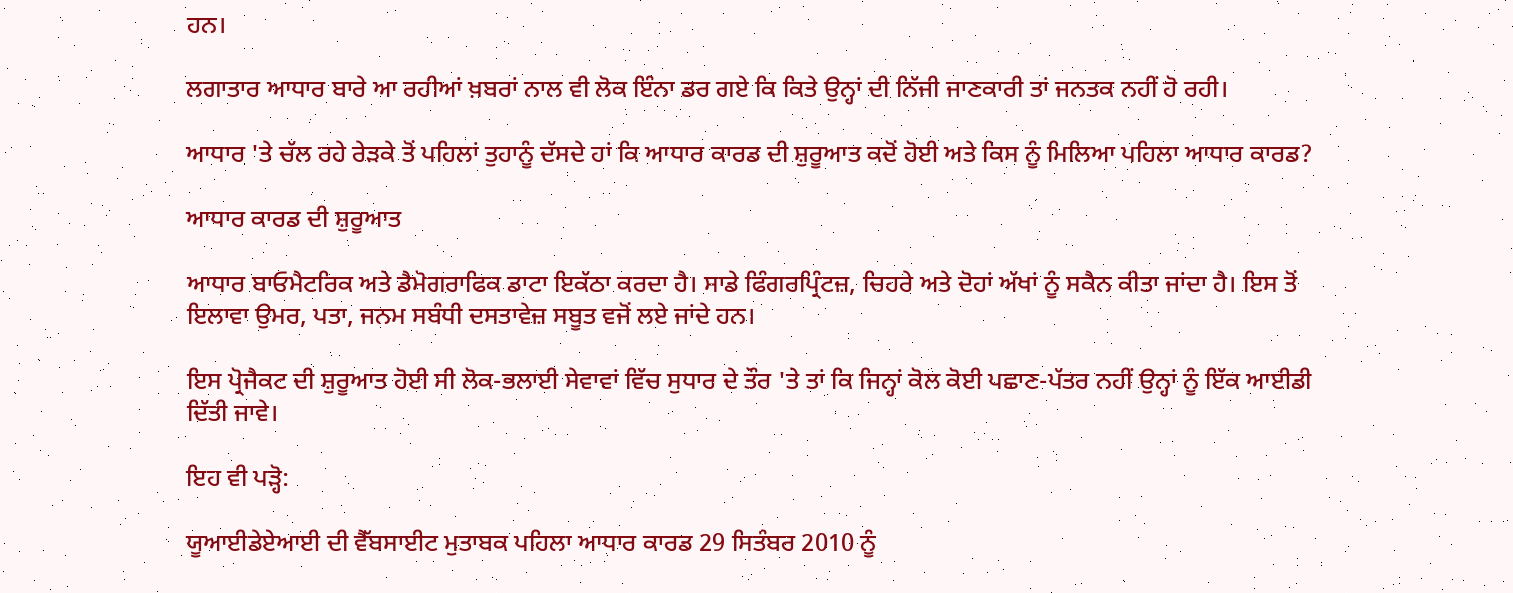ਹਨ।

ਲਗਾਤਾਰ ਆਧਾਰ ਬਾਰੇ ਆ ਰਹੀਆਂ ਖ਼ਬਰਾਂ ਨਾਲ ਵੀ ਲੋਕ ਇੰਨਾ ਡਰ ਗਏ ਕਿ ਕਿਤੇ ਉਨ੍ਹਾਂ ਦੀ ਨਿੱਜੀ ਜਾਣਕਾਰੀ ਤਾਂ ਜਨਤਕ ਨਹੀਂ ਹੋ ਰਹੀ।

ਆਧਾਰ 'ਤੇ ਚੱਲ ਰਹੇ ਰੇੜਕੇ ਤੋਂ ਪਹਿਲਾਂ ਤੁਹਾਨੂੰ ਦੱਸਦੇ ਹਾਂ ਕਿ ਆਧਾਰ ਕਾਰਡ ਦੀ ਸ਼ੁਰੂਆਤ ਕਦੋਂ ਹੋਈ ਅਤੇ ਕਿਸ ਨੂੰ ਮਿਲਿਆ ਪਹਿਲਾ ਆਧਾਰ ਕਾਰਡ?

ਆਧਾਰ ਕਾਰਡ ਦੀ ਸ਼ੁਰੂਆਤ

ਆਧਾਰ ਬਾਓਮੈਟਰਿਕ ਅਤੇ ਡੈਮੋਗਰਾਫਿਕ ਡਾਟਾ ਇਕੱਠਾ ਕਰਦਾ ਹੈ। ਸਾਡੇ ਫਿੰਗਰਪ੍ਰਿੰਟਜ਼, ਚਿਹਰੇ ਅਤੇ ਦੋਹਾਂ ਅੱਖਾਂ ਨੂੰ ਸਕੈਨ ਕੀਤਾ ਜਾਂਦਾ ਹੈ। ਇਸ ਤੋਂ ਇਲਾਵਾ ਉਮਰ, ਪਤਾ, ਜਨਮ ਸਬੰਧੀ ਦਸਤਾਵੇਜ਼ ਸਬੂਤ ਵਜੋਂ ਲਏ ਜਾਂਦੇ ਹਨ।

ਇਸ ਪ੍ਰੋਜੈਕਟ ਦੀ ਸ਼ੁਰੂਆਤ ਹੋਈ ਸੀ ਲੋਕ-ਭਲਾਈ ਸੇਵਾਵਾਂ ਵਿੱਚ ਸੁਧਾਰ ਦੇ ਤੌਰ 'ਤੇ ਤਾਂ ਕਿ ਜਿਨ੍ਹਾਂ ਕੋਲ ਕੋਈ ਪਛਾਣ-ਪੱਤਰ ਨਹੀਂ ਉਨ੍ਹਾਂ ਨੂੰ ਇੱਕ ਆਈਡੀ ਦਿੱਤੀ ਜਾਵੇ।

ਇਹ ਵੀ ਪੜ੍ਹੋ:

ਯੂਆਈਡੇਏਆਈ ਦੀ ਵੈੱਬਸਾਈਟ ਮੁਤਾਬਕ ਪਹਿਲਾ ਆਧਾਰ ਕਾਰਡ 29 ਸਿਤੰਬਰ 2010 ਨੂੰ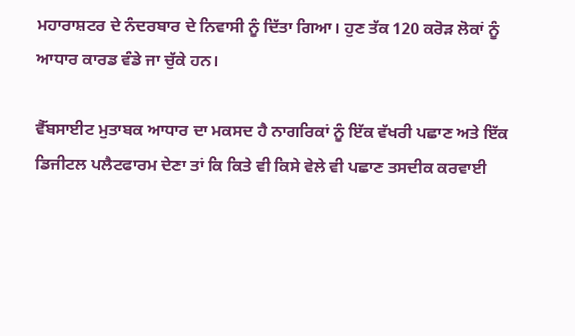ਮਹਾਰਾਸ਼ਟਰ ਦੇ ਨੰਦਰਬਾਰ ਦੇ ਨਿਵਾਸੀ ਨੂੰ ਦਿੱਤਾ ਗਿਆ। ਹੁਣ ਤੱਕ 120 ਕਰੋੜ ਲੋਕਾਂ ਨੂੰ ਆਧਾਰ ਕਾਰਡ ਵੰਡੇ ਜਾ ਚੁੱਕੇ ਹਨ।

ਵੈੱਬਸਾਈਟ ਮੁਤਾਬਕ ਆਧਾਰ ਦਾ ਮਕਸਦ ਹੈ ਨਾਗਰਿਕਾਂ ਨੂੰ ਇੱਕ ਵੱਖਰੀ ਪਛਾਣ ਅਤੇ ਇੱਕ ਡਿਜੀਟਲ ਪਲੈਟਫਾਰਮ ਦੇਣਾ ਤਾਂ ਕਿ ਕਿਤੇ ਵੀ ਕਿਸੇ ਵੇਲੇ ਵੀ ਪਛਾਣ ਤਸਦੀਕ ਕਰਵਾਈ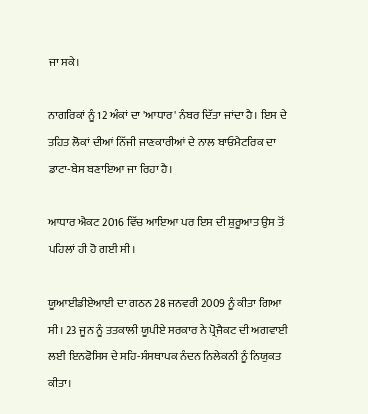ਜਾ ਸਕੇ।

ਨਾਗਰਿਕਾਂ ਨੂੰ 12 ਅੰਕਾਂ ਦਾ 'ਆਧਾਰ' ਨੰਬਰ ਦਿੱਤਾ ਜਾਂਦਾ ਹੈ। ਇਸ ਦੇ ਤਹਿਤ ਲੋਕਾਂ ਦੀਆਂ ਨਿੱਜੀ ਜਾਣਕਾਰੀਆਂ ਦੇ ਨਾਲ ਬਾਓਮੈਟਰਿਕ ਦਾ ਡਾਟਾ-ਬੇਸ ਬਣਾਇਆ ਜਾ ਰਿਹਾ ਹੈ।

ਆਧਾਰ ਐਕਟ 2016 ਵਿੱਚ ਆਇਆ ਪਰ ਇਸ ਦੀ ਸ਼ੁਰੂਆਤ ਉਸ ਤੋਂ ਪਹਿਲਾਂ ਹੀ ਹੋ ਗਈ ਸੀ।

ਯੂਆਈਡੀਏਆਈ ਦਾ ਗਠਨ 28 ਜਨਵਰੀ 2009 ਨੂੰ ਕੀਤਾ ਗਿਆ ਸੀ। 23 ਜੂਨ ਨੂੰ ਤਤਕਾਲੀ ਯੂਪੀਏ ਸਰਕਾਰ ਨੇ ਪ੍ਰੋਜੈਕਟ ਦੀ ਅਗਵਾਈ ਲਈ ਇਨਫੋਸਿਸ ਦੇ ਸਹਿ-ਸੰਸਥਾਪਕ ਨੰਦਨ ਨਿਲੇਕਨੀ ਨੂੰ ਨਿਯੁਕਤ ਕੀਤਾ।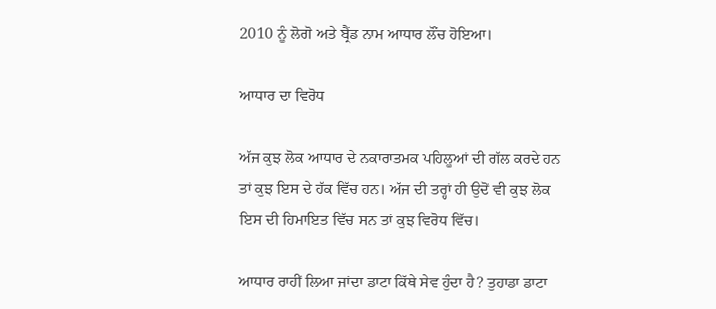2010 ਨੂੰ ਲੋਗੋ ਅਤੇ ਬ੍ਰੈਂਡ ਨਾਮ ਆਧਾਰ ਲੌਂਚ ਹੋਇਆ।

ਆਧਾਰ ਦਾ ਵਿਰੋਧ

ਅੱਜ ਕੁਝ ਲੋਕ ਆਧਾਰ ਦੇ ਨਕਾਰਾਤਮਕ ਪਹਿਲੂਆਂ ਦੀ ਗੱਲ ਕਰਦੇ ਹਨ ਤਾਂ ਕੁਝ ਇਸ ਦੇ ਹੱਕ ਵਿੱਚ ਹਨ। ਅੱਜ ਦੀ ਤਰ੍ਹਾਂ ਹੀ ਉਦੋਂ ਵੀ ਕੁਝ ਲੋਕ ਇਸ ਦੀ ਹਿਮਾਇਤ ਵਿੱਚ ਸਨ ਤਾਂ ਕੁਝ ਵਿਰੋਧ ਵਿੱਚ।

ਆਧਾਰ ਰਾਹੀਂ ਲਿਆ ਜਾਂਦਾ ਡਾਟਾ ਕਿੱਥੇ ਸੇਵ ਹੁੰਦਾ ਹੈ? ਤੁਹਾਡਾ ਡਾਟਾ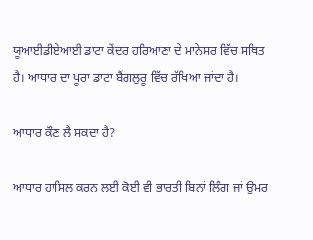ਯੂਆਈਡੀਏਆਈ ਡਾਟਾ ਕੇਂਦਰ ਹਰਿਆਣਾ ਦੇ ਮਾਨੇਸਰ ਵਿੱਚ ਸਥਿਤ ਹੈ। ਆਧਾਰ ਦਾ ਪੂਰਾ ਡਾਟਾ ਬੈਂਗਲੁਰੂ ਵਿੱਚ ਰੱਖਿਆ ਜਾਂਦਾ ਹੈ।

ਆਧਾਰ ਕੌਣ ਲੈ ਸਕਦਾ ਹੈ?

ਆਧਾਰ ਹਾਸਿਲ ਕਰਨ ਲਈ ਕੋਈ ਵੀ ਭਾਰਤੀ ਬਿਨਾਂ ਲਿੰਗ ਜਾਂ ਉਮਰ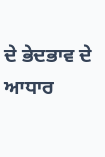ਦੇ ਭੇਦਭਾਵ ਦੇ ਆਧਾਰ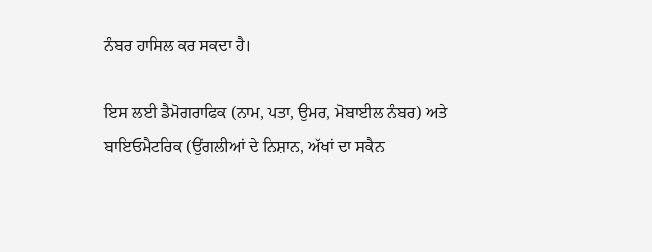ਨੰਬਰ ਹਾਸਿਲ ਕਰ ਸਕਦਾ ਹੈ।

ਇਸ ਲਈ ਡੈਮੋਗਰਾਫਿਕ (ਨਾਮ, ਪਤਾ, ਉਮਰ, ਮੋਬਾਈਲ ਨੰਬਰ) ਅਤੇ ਬਾਇਓਮੈਟਰਿਕ (ਉਂਗਲੀਆਂ ਦੇ ਨਿਸ਼ਾਨ, ਅੱਖਾਂ ਦਾ ਸਕੈਨ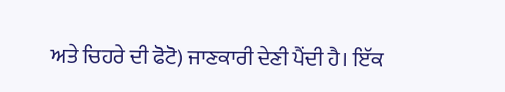ਅਤੇ ਚਿਹਰੇ ਦੀ ਫੋਟੋ) ਜਾਣਕਾਰੀ ਦੇਣੀ ਪੈਂਦੀ ਹੈ। ਇੱਕ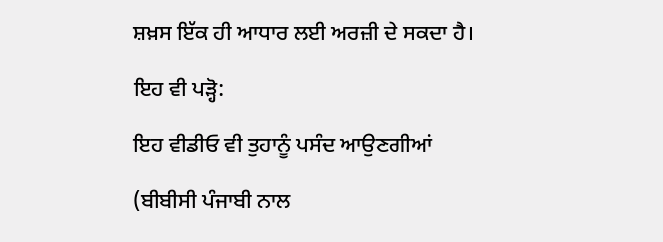ਸ਼ਖ਼ਸ ਇੱਕ ਹੀ ਆਧਾਰ ਲਈ ਅਰਜ਼ੀ ਦੇ ਸਕਦਾ ਹੈ।

ਇਹ ਵੀ ਪੜ੍ਹੋ:

ਇਹ ਵੀਡੀਓ ਵੀ ਤੁਹਾਨੂੰ ਪਸੰਦ ਆਉਣਗੀਆਂ

(ਬੀਬੀਸੀ ਪੰਜਾਬੀ ਨਾਲ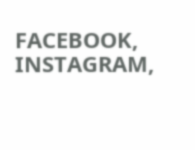FACEBOOK, INSTAGRAM,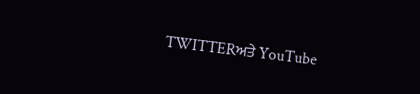TWITTERਅਤੇ YouTube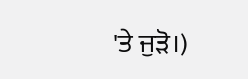'ਤੇ ਜੁੜੋ।)